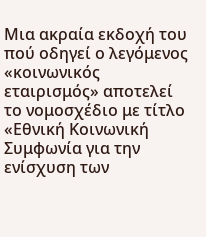Μια ακραία εκδοχή του πού οδηγεί ο λεγόμενος «κοινωνικός εταιρισμός» αποτελεί το νομοσχέδιο με τίτλο «Εθνική Κοινωνική Συμφωνία για την ενίσχυση των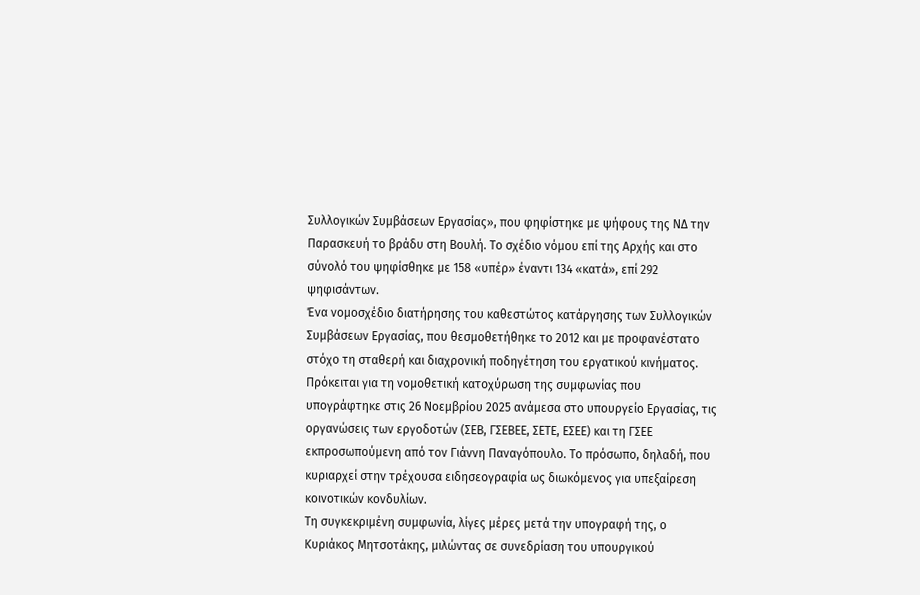Συλλογικών Συμβάσεων Εργασίας», που φηφίστηκε με ψήφους της ΝΔ την Παρασκευή το βράδυ στη Βουλή. Το σχέδιο νόμου επί της Αρχής και στο σύνολό του ψηφίσθηκε με 158 «υπέρ» έναντι 134 «κατά», επί 292 ψηφισάντων.
Ένα νομοσχέδιο διατήρησης του καθεστώτος κατάργησης των Συλλογικών Συμβάσεων Εργασίας, που θεσμοθετήθηκε το 2012 και με προφανέστατο στόχο τη σταθερή και διαχρονική ποδηγέτηση του εργατικού κινήματος.
Πρόκειται για τη νομοθετική κατοχύρωση της συμφωνίας που υπογράφτηκε στις 26 Νοεμβρίου 2025 ανάμεσα στο υπουργείο Εργασίας, τις οργανώσεις των εργοδοτών (ΣΕΒ, ΓΣΕΒΕΕ, ΣΕΤΕ, ΕΣΕΕ) και τη ΓΣΕΕ εκπροσωπούμενη από τον Γιάννη Παναγόπουλο. Το πρόσωπο, δηλαδή, που κυριαρχεί στην τρέχουσα ειδησεογραφία ως διωκόμενος για υπεξαίρεση κοινοτικών κονδυλίων.
Τη συγκεκριμένη συμφωνία, λίγες μέρες μετά την υπογραφή της, ο Κυριάκος Μητσοτάκης, μιλώντας σε συνεδρίαση του υπουργικού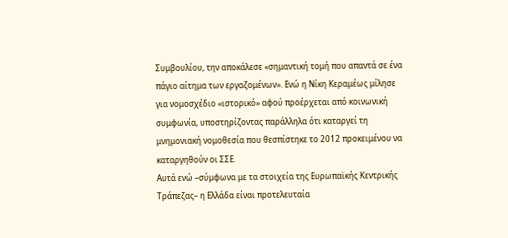Συμβουλίου, την αποκάλεσε «σημαντική τομή που απαντά σε ένα πάγιο αίτημα των εργαζομένων». Ενώ η Νίκη Κεραμέως μίλησε για νομοσχέδιο «ιστορικό» αφού προέρχεται από κοινωνική συμφωνία, υποστηρίζοντας παράλληλα ότι καταργεί τη μνημονιακή νομοθεσία που θεσπίστηκε το 2012 προκειμένου να καταργηθούν οι ΣΣΕ.
Αυτά ενώ –σύμφωνα με τα στοιχεία της Ευρωπαϊκής Κεντρικής Τράπεζας– η Ελλάδα είναι προτελευταία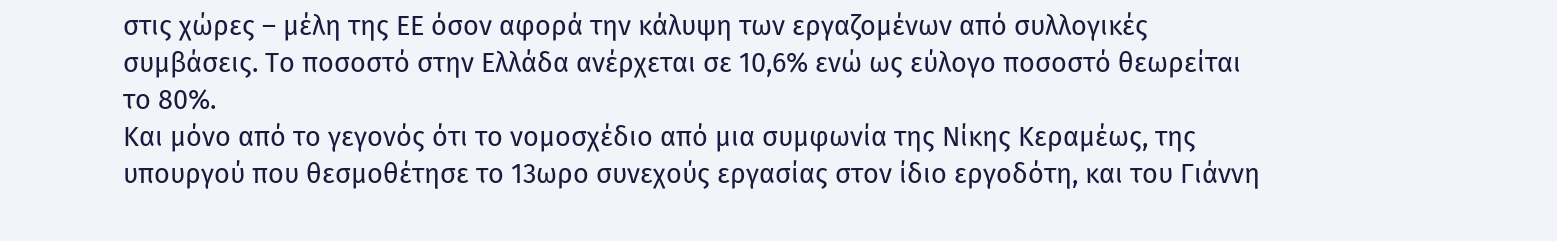στις χώρες – μέλη της ΕΕ όσον αφορά την κάλυψη των εργαζομένων από συλλογικές συμβάσεις. Το ποσοστό στην Ελλάδα ανέρχεται σε 10,6% ενώ ως εύλογο ποσοστό θεωρείται το 80%.
Και μόνο από το γεγονός ότι το νομοσχέδιο από μια συμφωνία της Νίκης Κεραμέως, της υπουργού που θεσμοθέτησε το 13ωρο συνεχούς εργασίας στον ίδιο εργοδότη, και του Γιάννη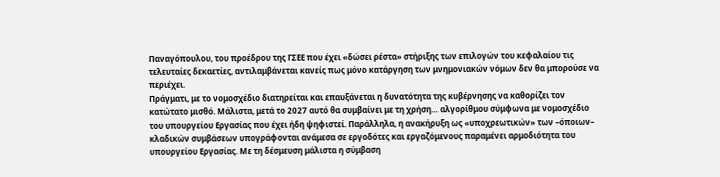Παναγόπουλου, του προέδρου της ΓΣΕΕ που έχει «δώσει ρέστα» στήριξης των επιλογών του κεφαλαίου τις τελευταίες δεκαετίες, αντιλαμβάνεται κανείς πως μόνο κατάργηση των μνημονιακών νόμων δεν θα μπορούσε να περιέχει.
Πράγματι, με το νομοσχέδιο διατηρείται και επαυξάνεται η δυνατότητα της κυβέρνησης να καθορίζει τον κατώτατο μισθό. Μάλιστα, μετά το 2027 αυτό θα συμβαίνει με τη χρήση… αλγορίθμου σύμφωνα με νομοσχέδιο του υπουργείου Εργασίας που έχει ήδη ψηφιστεί. Παράλληλα, η ανακήρυξη ως «υποχρεωτικών» των –όποιων– κλαδικών συμβάσεων υπογράφονται ανάμεσα σε εργοδότες και εργαζόμενους παραμένει αρμοδιότητα του υπουργείου Εργασίας. Με τη δέσμευση μάλιστα η σύμβαση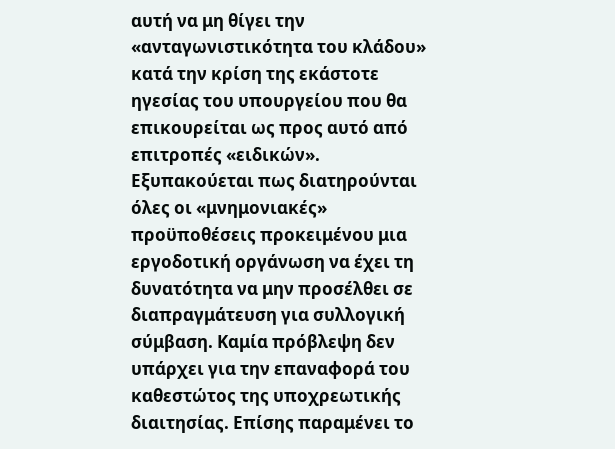αυτή να μη θίγει την «ανταγωνιστικότητα του κλάδου» κατά την κρίση της εκάστοτε ηγεσίας του υπουργείου που θα επικουρείται ως προς αυτό από επιτροπές «ειδικών».
Εξυπακούεται πως διατηρούνται όλες οι «μνημονιακές» προϋποθέσεις προκειμένου μια εργοδοτική οργάνωση να έχει τη δυνατότητα να μην προσέλθει σε διαπραγμάτευση για συλλογική σύμβαση. Καμία πρόβλεψη δεν υπάρχει για την επαναφορά του καθεστώτος της υποχρεωτικής διαιτησίας. Επίσης παραμένει το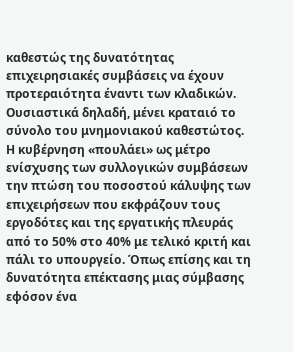καθεστώς της δυνατότητας επιχειρησιακές συμβάσεις να έχουν προτεραιότητα έναντι των κλαδικών. Ουσιαστικά δηλαδή, μένει κραταιό το σύνολο του μνημονιακού καθεστώτος.
Η κυβέρνηση «πουλάει» ως μέτρο ενίσχυσης των συλλογικών συμβάσεων την πτώση του ποσοστού κάλυψης των επιχειρήσεων που εκφράζουν τους εργοδότες και της εργατικής πλευράς από το 50% στο 40% με τελικό κριτή και πάλι το υπουργείο. Όπως επίσης και τη δυνατότητα επέκτασης μιας σύμβασης εφόσον ένα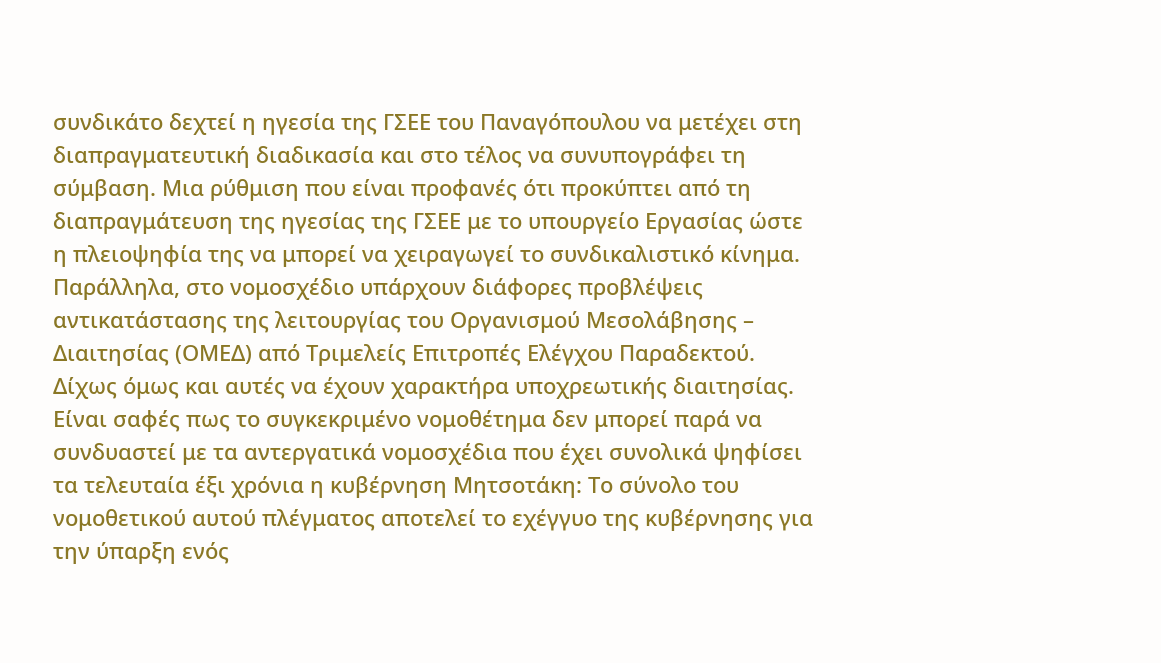συνδικάτο δεχτεί η ηγεσία της ΓΣΕΕ του Παναγόπουλου να μετέχει στη διαπραγματευτική διαδικασία και στο τέλος να συνυπογράφει τη σύμβαση. Μια ρύθμιση που είναι προφανές ότι προκύπτει από τη διαπραγμάτευση της ηγεσίας της ΓΣΕΕ με το υπουργείο Εργασίας ώστε η πλειοψηφία της να μπορεί να χειραγωγεί το συνδικαλιστικό κίνημα.
Παράλληλα, στο νομοσχέδιο υπάρχουν διάφορες προβλέψεις αντικατάστασης της λειτουργίας του Οργανισμού Μεσολάβησης – Διαιτησίας (ΟΜΕΔ) από Τριμελείς Επιτροπές Ελέγχου Παραδεκτού. Δίχως όμως και αυτές να έχουν χαρακτήρα υποχρεωτικής διαιτησίας.
Είναι σαφές πως το συγκεκριμένο νομοθέτημα δεν μπορεί παρά να συνδυαστεί με τα αντεργατικά νομοσχέδια που έχει συνολικά ψηφίσει τα τελευταία έξι χρόνια η κυβέρνηση Μητσοτάκη: Το σύνολο του νομοθετικού αυτού πλέγματος αποτελεί το εχέγγυο της κυβέρνησης για την ύπαρξη ενός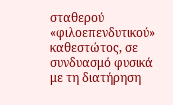σταθερού «φιλοεπενδυτικού» καθεστώτος, σε συνδυασμό φυσικά με τη διατήρηση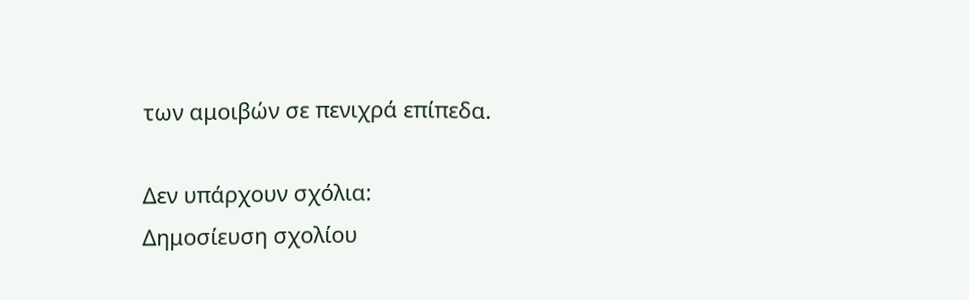των αμοιβών σε πενιχρά επίπεδα.

Δεν υπάρχουν σχόλια:
Δημοσίευση σχολίου